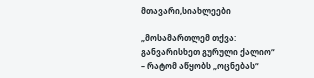მთავარი,სიახლეები

„მოსამართლემ თქვა: განვარისხეთ გურული ქალიო“ – რატომ აწყობს „ოცნებას“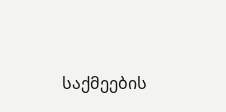საქმეების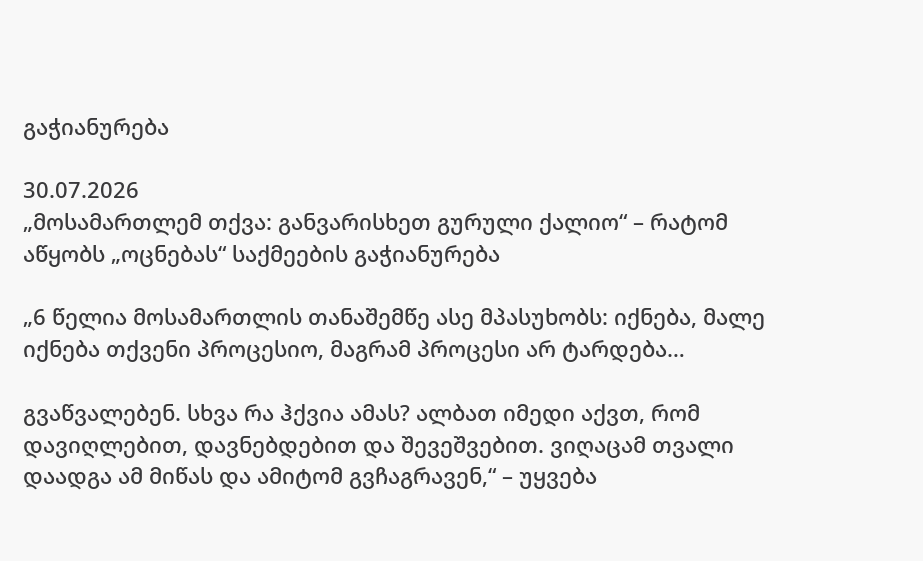გაჭიანურება

30.07.2026
„მოსამართლემ თქვა: განვარისხეთ გურული ქალიო“ – რატომ აწყობს „ოცნებას“ საქმეების გაჭიანურება

„6 წელია მოსამართლის თანაშემწე ასე მპასუხობს: იქნება, მალე იქნება თქვენი პროცესიო, მაგრამ პროცესი არ ტარდება…

გვაწვალებენ. სხვა რა ჰქვია ამას? ალბათ იმედი აქვთ, რომ დავიღლებით, დავნებდებით და შევეშვებით. ვიღაცამ თვალი დაადგა ამ მიწას და ამიტომ გვჩაგრავენ,“ – უყვება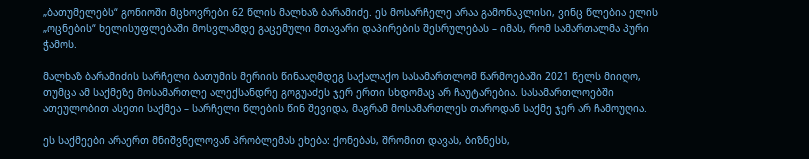„ბათუმელებს“ გონიოში მცხოვრები 62 წლის მალხაზ ბარამიძე. ეს მოსარჩელე არაა გამონაკლისი, ვინც წლებია ელის „ოცნების“ ხელისუფლებაში მოსვლამდე გაცემული მთავარი დაპირების შესრულებას – იმას, რომ სამართალმა პური ჭამოს.

მალხაზ ბარამიძის სარჩელი ბათუმის მერიის წინააღმდეგ საქალაქო სასამართლომ წარმოებაში 2021 წელს მიიღო, თუმცა ამ საქმეზე მოსამართლე ალექსანდრე გოგუაძეს ჯერ ერთი სხდომაც არ ჩაუტარებია. სასამართლოებში ათეულობით ასეთი საქმეა – სარჩელი წლების წინ შევიდა, მაგრამ მოსამართლეს თაროდან საქმე ჯერ არ ჩამოუღია.

ეს საქმეები არაერთ მნიშვნელოვან პრობლემას ეხება: ქონებას, შრომით დავას, ბიზნესს,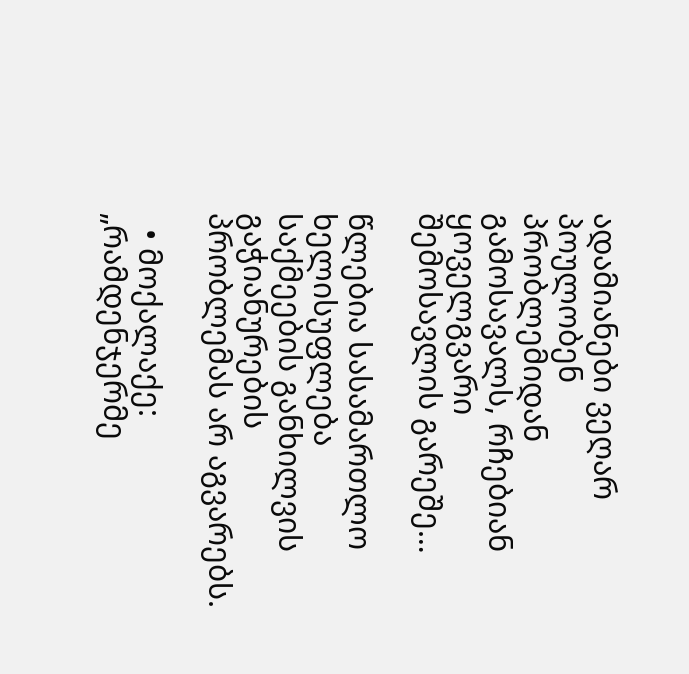ადამიანები ვეღარ პოულობენ პრობლემიდან გამოსავალს, რჩებიან ყოველგვარი შემოსავლის გარეშე…

წლებია სასამართლო ხელისუფლება საქმეების განხილვის გაჭიანურების პრობლემას არ აგვარებს.

  • მოქალაქე: „რამდენჯერმე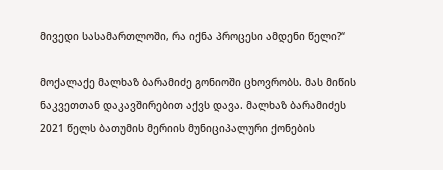მივედი სასამართლოში, რა იქნა პროცესი ამდენი წელი?“

მოქალაქე მალხაზ ბარამიძე გონიოში ცხოვრობს. მას მიწის ნაკვეთთან დაკავშირებით აქვს დავა. მალხაზ ბარამიძეს 2021 წელს ბათუმის მერიის მუნიციპალური ქონების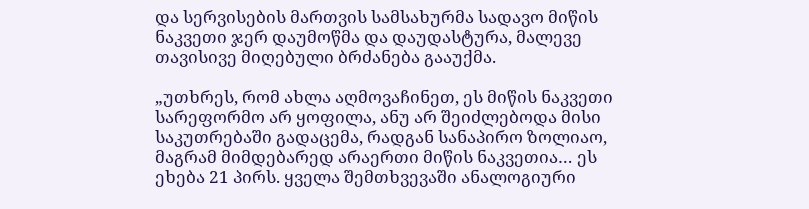და სერვისების მართვის სამსახურმა სადავო მიწის ნაკვეთი ჯერ დაუმოწმა და დაუდასტურა, მალევე თავისივე მიღებული ბრძანება გააუქმა.

„უთხრეს, რომ ახლა აღმოვაჩინეთ, ეს მიწის ნაკვეთი სარეფორმო არ ყოფილა, ანუ არ შეიძლებოდა მისი საკუთრებაში გადაცემა, რადგან სანაპირო ზოლიაო, მაგრამ მიმდებარედ არაერთი მიწის ნაკვეთია… ეს ეხება 21 პირს. ყველა შემთხვევაში ანალოგიური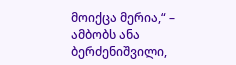მოიქცა მერია,“ – ამბობს ანა ბერძენიშვილი,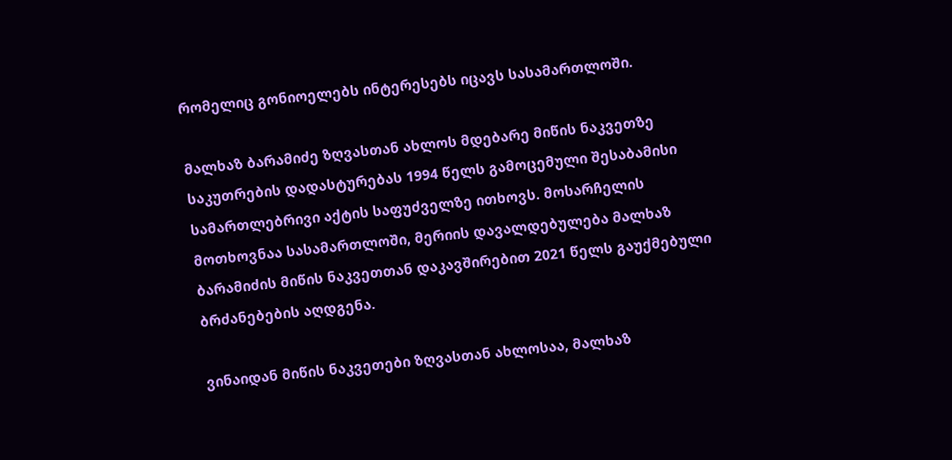რომელიც გონიოელებს ინტერესებს იცავს სასამართლოში.

მალხაზ ბარამიძე ზღვასთან ახლოს მდებარე მიწის ნაკვეთზე საკუთრების დადასტურებას 1994 წელს გამოცემული შესაბამისი სამართლებრივი აქტის საფუძველზე ითხოვს. მოსარჩელის მოთხოვნაა სასამართლოში, მერიის დავალდებულება მალხაზ ბარამიძის მიწის ნაკვეთთან დაკავშირებით 2021 წელს გაუქმებული ბრძანებების აღდგენა.

ვინაიდან მიწის ნაკვეთები ზღვასთან ახლოსაა, მალხაზ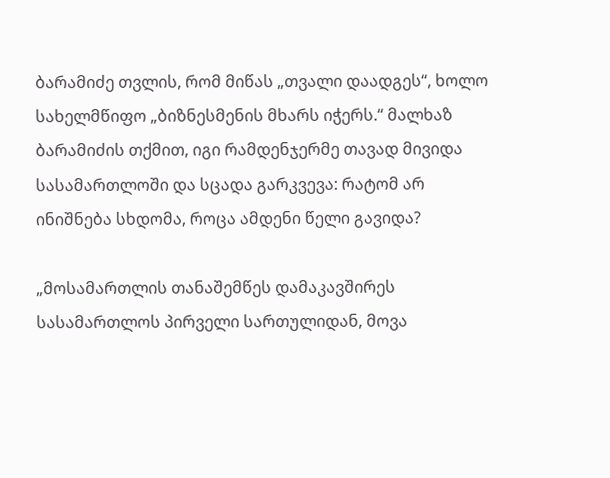ბარამიძე თვლის, რომ მიწას „თვალი დაადგეს“, ხოლო სახელმწიფო „ბიზნესმენის მხარს იჭერს.“ მალხაზ ბარამიძის თქმით, იგი რამდენჯერმე თავად მივიდა სასამართლოში და სცადა გარკვევა: რატომ არ ინიშნება სხდომა, როცა ამდენი წელი გავიდა?

„მოსამართლის თანაშემწეს დამაკავშირეს სასამართლოს პირველი სართულიდან, მოვა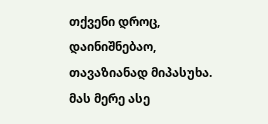თქვენი დროც, დაინიშნებაო, თავაზიანად მიპასუხა. მას მერე ასე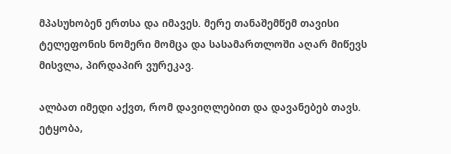მპასუხობენ ერთსა და იმავეს. მერე თანაშემწემ თავისი ტელეფონის ნომერი მომცა და სასამართლოში აღარ მიწევს მისვლა, პირდაპირ ვურეკავ.

ალბათ იმედი აქვთ, რომ დავიღლებით და დავანებებ თავს. ეტყობა,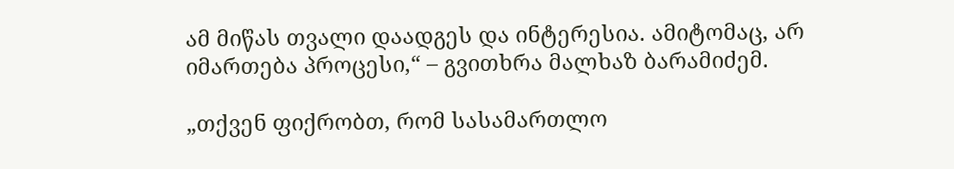ამ მიწას თვალი დაადგეს და ინტერესია. ამიტომაც, არ იმართება პროცესი,“ – გვითხრა მალხაზ ბარამიძემ.

„თქვენ ფიქრობთ, რომ სასამართლო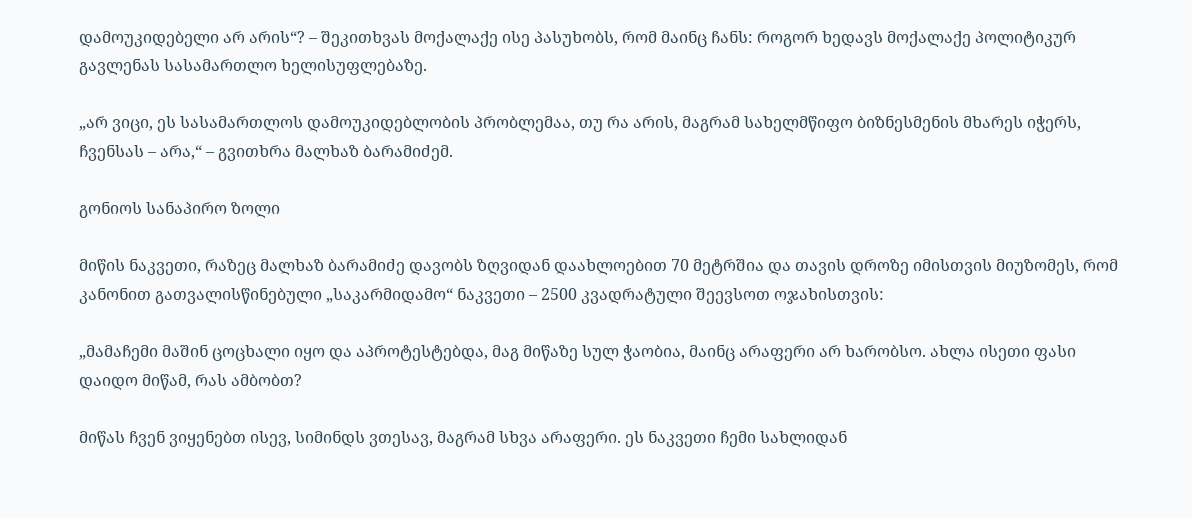დამოუკიდებელი არ არის“? – შეკითხვას მოქალაქე ისე პასუხობს, რომ მაინც ჩანს: როგორ ხედავს მოქალაქე პოლიტიკურ გავლენას სასამართლო ხელისუფლებაზე.

„არ ვიცი, ეს სასამართლოს დამოუკიდებლობის პრობლემაა, თუ რა არის, მაგრამ სახელმწიფო ბიზნესმენის მხარეს იჭერს, ჩვენსას – არა,“ – გვითხრა მალხაზ ბარამიძემ.

გონიოს სანაპირო ზოლი

მიწის ნაკვეთი, რაზეც მალხაზ ბარამიძე დავობს ზღვიდან დაახლოებით 70 მეტრშია და თავის დროზე იმისთვის მიუზომეს, რომ კანონით გათვალისწინებული „საკარმიდამო“ ნაკვეთი – 2500 კვადრატული შეევსოთ ოჯახისთვის:

„მამაჩემი მაშინ ცოცხალი იყო და აპროტესტებდა, მაგ მიწაზე სულ ჭაობია, მაინც არაფერი არ ხარობსო. ახლა ისეთი ფასი დაიდო მიწამ, რას ამბობთ?

მიწას ჩვენ ვიყენებთ ისევ, სიმინდს ვთესავ, მაგრამ სხვა არაფერი. ეს ნაკვეთი ჩემი სახლიდან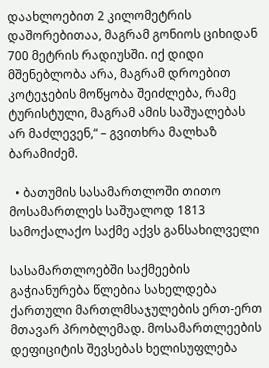დაახლოებით 2 კილომეტრის დაშორებითაა, მაგრამ გონიოს ციხიდან 700 მეტრის რადიუსში. იქ დიდი მშენებლობა არა, მაგრამ დროებით კოტეჯების მოწყობა შეიძლება, რამე ტურისტული, მაგრამ ამის საშუალებას არ მაძლევენ,“ – გვითხრა მალხაზ ბარამიძემ.

  • ბათუმის სასამართლოში თითო მოსამართლეს საშუალოდ 1813 სამოქალაქო საქმე აქვს განსახილველი

სასამართლოებში საქმეების გაჭიანურება წლებია სახელდება ქართული მართლმსაჯულების ერთ-ერთ მთავარ პრობლემად. მოსამართლეების დეფიციტის შევსებას ხელისუფლება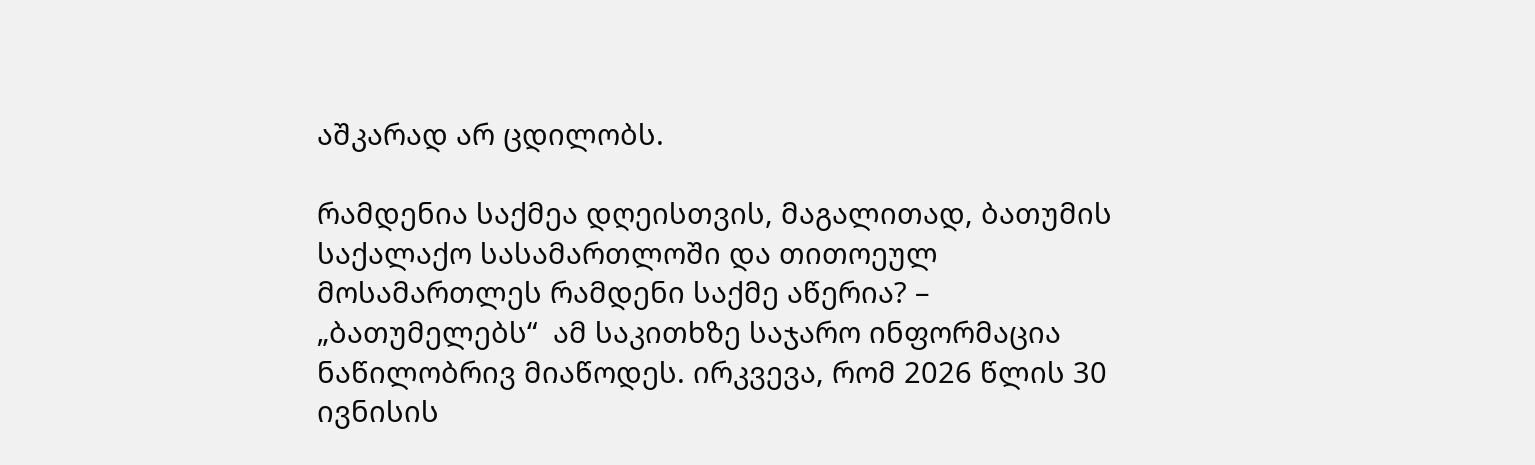აშკარად არ ცდილობს.

რამდენია საქმეა დღეისთვის, მაგალითად, ბათუმის საქალაქო სასამართლოში და თითოეულ მოსამართლეს რამდენი საქმე აწერია? – „ბათუმელებს“  ამ საკითხზე საჯარო ინფორმაცია ნაწილობრივ მიაწოდეს. ირკვევა, რომ 2026 წლის 30 ივნისის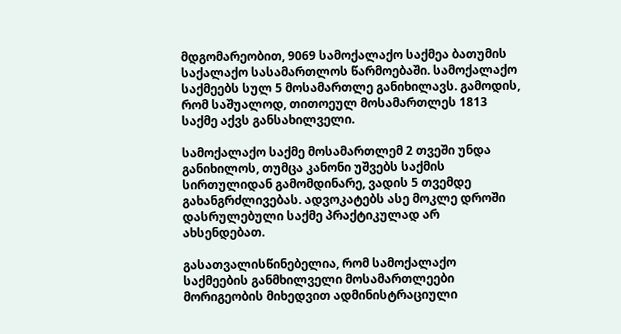მდგომარეობით, 9069 სამოქალაქო საქმეა ბათუმის საქალაქო სასამართლოს წარმოებაში. სამოქალაქო საქმეებს სულ 5 მოსამართლე განიხილავს. გამოდის, რომ საშუალოდ, თითოეულ მოსამართლეს 1813 საქმე აქვს განსახილველი.

სამოქალაქო საქმე მოსამართლემ 2 თვეში უნდა განიხილოს, თუმცა კანონი უშვებს საქმის სირთულიდან გამომდინარე, ვადის 5 თვემდე გახანგრძლივებას. ადვოკატებს ასე მოკლე დროში დასრულებული საქმე პრაქტიკულად არ ახსენდებათ.

გასათვალისწინებელია, რომ სამოქალაქო საქმეების განმხილველი მოსამართლეები მორიგეობის მიხედვით ადმინისტრაციული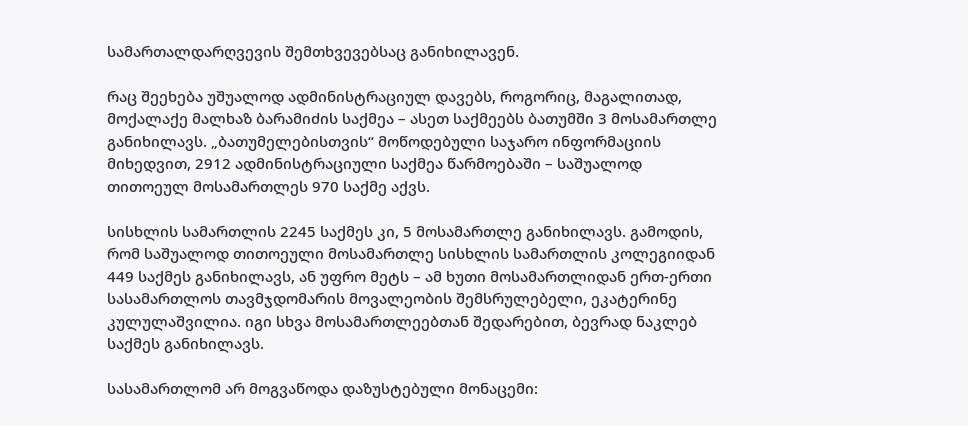სამართალდარღვევის შემთხვევებსაც განიხილავენ.

რაც შეეხება უშუალოდ ადმინისტრაციულ დავებს, როგორიც, მაგალითად, მოქალაქე მალხაზ ბარამიძის საქმეა – ასეთ საქმეებს ბათუმში 3 მოსამართლე განიხილავს. „ბათუმელებისთვის“ მოწოდებული საჯარო ინფორმაციის მიხედვით, 2912 ადმინისტრაციული საქმეა წარმოებაში – საშუალოდ თითოეულ მოსამართლეს 970 საქმე აქვს.

სისხლის სამართლის 2245 საქმეს კი, 5 მოსამართლე განიხილავს. გამოდის, რომ საშუალოდ თითოეული მოსამართლე სისხლის სამართლის კოლეგიიდან 449 საქმეს განიხილავს, ან უფრო მეტს – ამ ხუთი მოსამართლიდან ერთ-ერთი სასამართლოს თავმჯდომარის მოვალეობის შემსრულებელი, ეკატერინე კულულაშვილია. იგი სხვა მოსამართლეებთან შედარებით, ბევრად ნაკლებ საქმეს განიხილავს.

სასამართლომ არ მოგვაწოდა დაზუსტებული მონაცემი: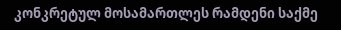კონკრეტულ მოსამართლეს რამდენი საქმე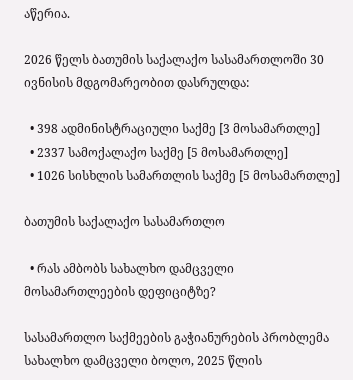აწერია.

2026 წელს ბათუმის საქალაქო სასამართლოში 30 ივნისის მდგომარეობით დასრულდა:

  • 398 ადმინისტრაციული საქმე [3 მოსამართლე]
  • 2337 სამოქალაქო საქმე [5 მოსამართლე]
  • 1026 სისხლის სამართლის საქმე [5 მოსამართლე]

ბათუმის საქალაქო სასამართლო

  • რას ამბობს სახალხო დამცველი მოსამართლეების დეფიციტზე?

სასამართლო საქმეების გაჭიანურების პრობლემა სახალხო დამცველი ბოლო, 2025 წლის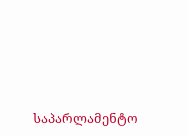საპარლამენტო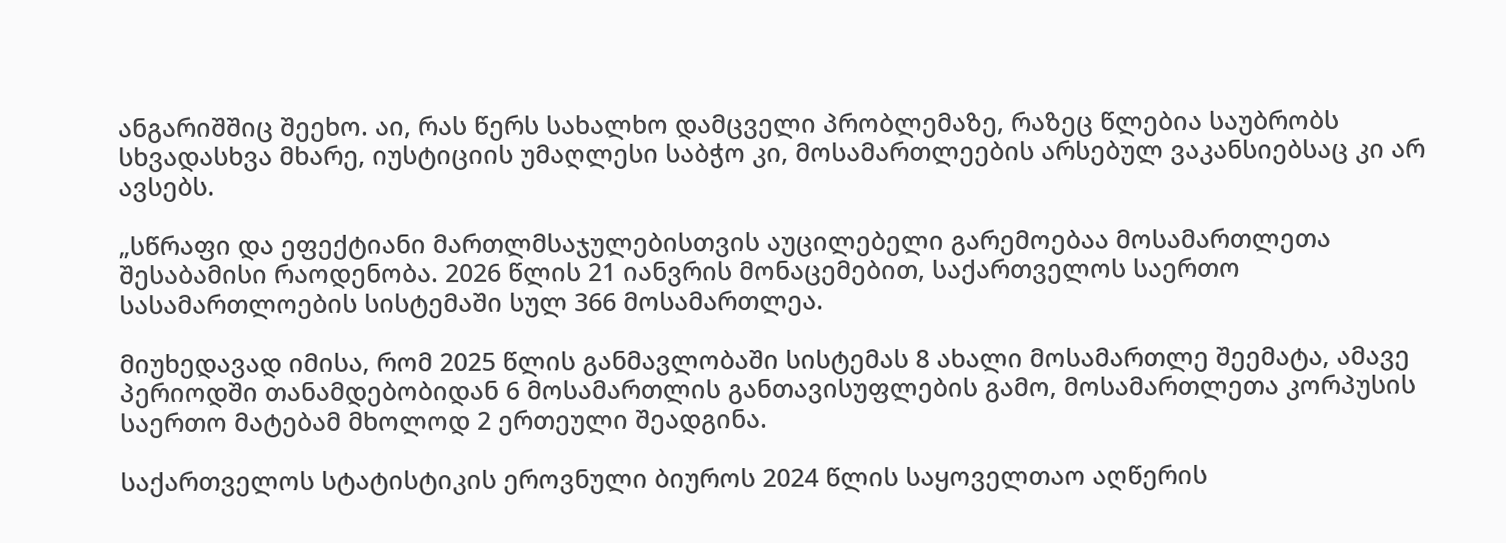ანგარიშშიც შეეხო. აი, რას წერს სახალხო დამცველი პრობლემაზე, რაზეც წლებია საუბრობს სხვადასხვა მხარე, იუსტიციის უმაღლესი საბჭო კი, მოსამართლეების არსებულ ვაკანსიებსაც კი არ ავსებს.

„სწრაფი და ეფექტიანი მართლმსაჯულებისთვის აუცილებელი გარემოებაა მოსამართლეთა შესაბამისი რაოდენობა. 2026 წლის 21 იანვრის მონაცემებით, საქართველოს საერთო სასამართლოების სისტემაში სულ 366 მოსამართლეა.

მიუხედავად იმისა, რომ 2025 წლის განმავლობაში სისტემას 8 ახალი მოსამართლე შეემატა, ამავე პერიოდში თანამდებობიდან 6 მოსამართლის განთავისუფლების გამო, მოსამართლეთა კორპუსის საერთო მატებამ მხოლოდ 2 ერთეული შეადგინა.

საქართველოს სტატისტიკის ეროვნული ბიუროს 2024 წლის საყოველთაო აღწერის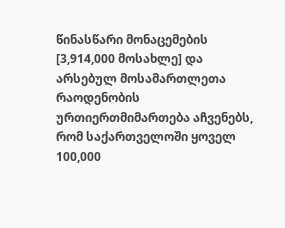წინასწარი მონაცემების [3,914,000 მოსახლე] და არსებულ მოსამართლეთა რაოდენობის ურთიერთმიმართება აჩვენებს, რომ საქართველოში ყოველ 100,000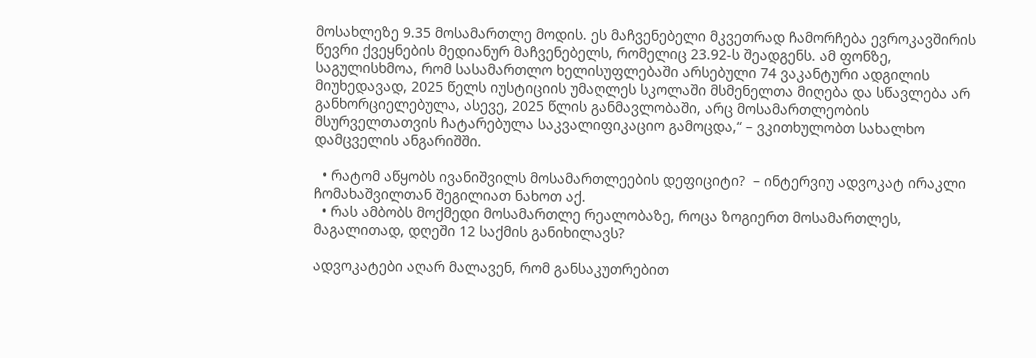მოსახლეზე 9.35 მოსამართლე მოდის. ეს მაჩვენებელი მკვეთრად ჩამორჩება ევროკავშირის წევრი ქვეყნების მედიანურ მაჩვენებელს, რომელიც 23.92-ს შეადგენს. ამ ფონზე, საგულისხმოა, რომ სასამართლო ხელისუფლებაში არსებული 74 ვაკანტური ადგილის მიუხედავად, 2025 წელს იუსტიციის უმაღლეს სკოლაში მსმენელთა მიღება და სწავლება არ განხორციელებულა, ასევე, 2025 წლის განმავლობაში, არც მოსამართლეობის მსურველთათვის ჩატარებულა საკვალიფიკაციო გამოცდა,“ – ვკითხულობთ სახალხო დამცველის ანგარიშში.

  • რატომ აწყობს ივანიშვილს მოსამართლეების დეფიციტი?  – ინტერვიუ ადვოკატ ირაკლი ჩომახაშვილთან შეგილიათ ნახოთ აქ.
  • რას ამბობს მოქმედი მოსამართლე რეალობაზე, როცა ზოგიერთ მოსამართლეს, მაგალითად, დღეში 12 საქმის განიხილავს?

ადვოკატები აღარ მალავენ, რომ განსაკუთრებით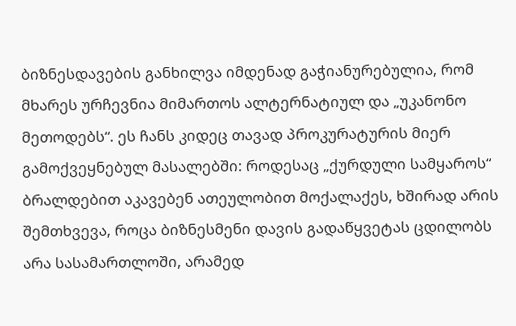ბიზნესდავების განხილვა იმდენად გაჭიანურებულია, რომ მხარეს ურჩევნია მიმართოს ალტერნატიულ და „უკანონო მეთოდებს“. ეს ჩანს კიდეც თავად პროკურატურის მიერ გამოქვეყნებულ მასალებში: როდესაც „ქურდული სამყაროს“ ბრალდებით აკავებენ ათეულობით მოქალაქეს, ხშირად არის შემთხვევა, როცა ბიზნესმენი დავის გადაწყვეტას ცდილობს არა სასამართლოში, არამედ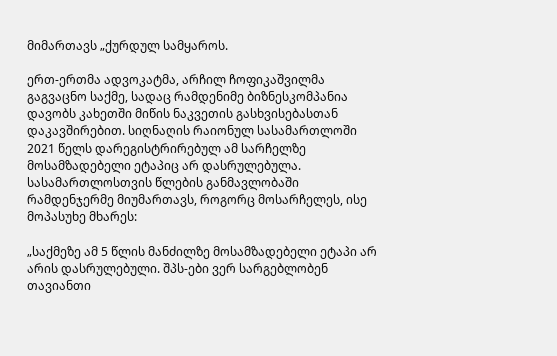მიმართავს „ქურდულ სამყაროს.

ერთ-ერთმა ადვოკატმა, არჩილ ჩოფიკაშვილმა გაგვაცნო საქმე, სადაც რამდენიმე ბიზნესკომპანია დავობს კახეთში მიწის ნაკვეთის გასხვისებასთან დაკავშირებით. სიღნაღის რაიონულ სასამართლოში 2021 წელს დარეგისტრირებულ ამ სარჩელზე მოსამზადებელი ეტაპიც არ დასრულებულა. სასამართლოსთვის წლების განმავლობაში რამდენჯერმე მიუმართავს, როგორც მოსარჩელეს, ისე მოპასუხე მხარეს:

„საქმეზე ამ 5 წლის მანძილზე მოსამზადებელი ეტაპი არ არის დასრულებული. შპს-ები ვერ სარგებლობენ თავიანთი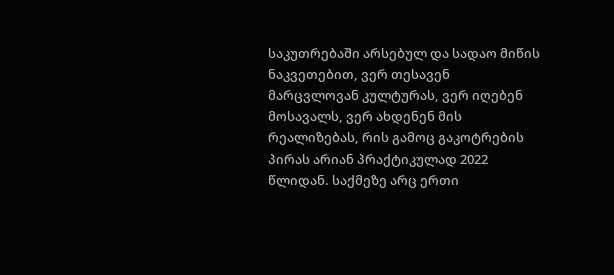საკუთრებაში არსებულ და სადაო მიწის ნაკვეთებით, ვერ თესავენ მარცვლოვან კულტურას, ვერ იღებენ მოსავალს, ვერ ახდენენ მის რეალიზებას, რის გამოც გაკოტრების პირას არიან პრაქტიკულად 2022 წლიდან. საქმეზე არც ერთი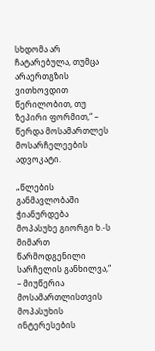სხდომა არ ჩატარებულა, თუმცა არაერთგზის ვითხოვდით წერილობით, თუ ზეპირი ფორმით,“ – წერდა მოსამართლეს მოსარჩელეების ადვოკატი.

„წლების განმავლობაში ჭიანურდება მოპასუხე გიორგი ხ.-ს მიმართ წარმოდგენილი სარჩელის განხილვა,“ – მიუწერია მოსამართლისთვის მოპასუხის ინტერესების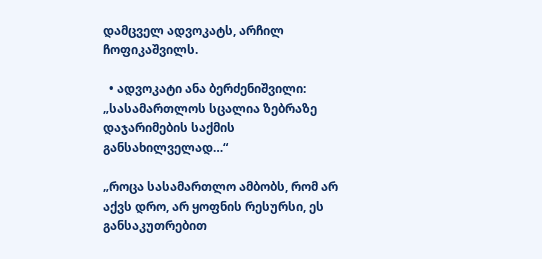დამცველ ადვოკატს, არჩილ ჩოფიკაშვილს.

  • ადვოკატი ანა ბერძენიშვილი: „სასამართლოს სცალია ზებრაზე დაჯარიმების საქმის განსახილველად…“

„როცა სასამართლო ამბობს, რომ არ აქვს დრო, არ ყოფნის რესურსი, ეს განსაკუთრებით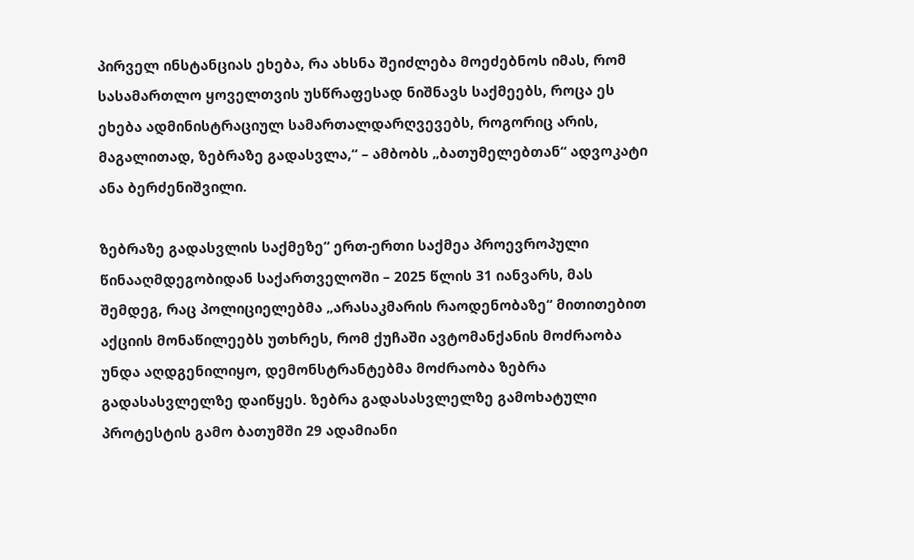პირველ ინსტანციას ეხება, რა ახსნა შეიძლება მოეძებნოს იმას, რომ სასამართლო ყოველთვის უსწრაფესად ნიშნავს საქმეებს, როცა ეს ეხება ადმინისტრაციულ სამართალდარღვევებს, როგორიც არის, მაგალითად, ზებრაზე გადასვლა,“ – ამბობს „ბათუმელებთან“ ადვოკატი ანა ბერძენიშვილი.

ზებრაზე გადასვლის საქმეზე“ ერთ-ერთი საქმეა პროევროპული წინააღმდეგობიდან საქართველოში – 2025 წლის 31 იანვარს, მას შემდეგ, რაც პოლიციელებმა „არასაკმარის რაოდენობაზე“ მითითებით აქციის მონაწილეებს უთხრეს, რომ ქუჩაში ავტომანქანის მოძრაობა უნდა აღდგენილიყო, დემონსტრანტებმა მოძრაობა ზებრა გადასასვლელზე დაიწყეს. ზებრა გადასასვლელზე გამოხატული პროტესტის გამო ბათუმში 29 ადამიანი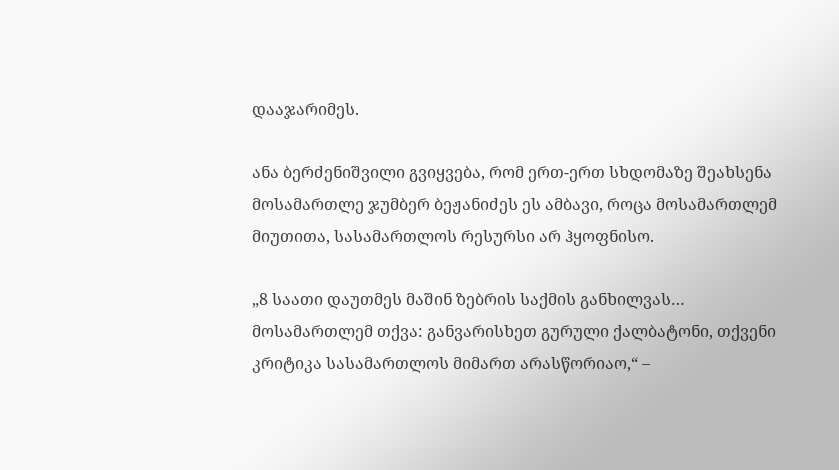დააჯარიმეს.

ანა ბერძენიშვილი გვიყვება, რომ ერთ-ერთ სხდომაზე შეახსენა მოსამართლე ჯუმბერ ბეჟანიძეს ეს ამბავი, როცა მოსამართლემ მიუთითა, სასამართლოს რესურსი არ ჰყოფნისო.

„8 საათი დაუთმეს მაშინ ზებრის საქმის განხილვას… მოსამართლემ თქვა: განვარისხეთ გურული ქალბატონი, თქვენი კრიტიკა სასამართლოს მიმართ არასწორიაო,“ –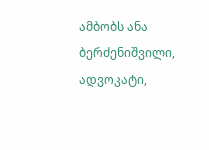ამბობს ანა ბერძენიშვილი, ადვოკატი,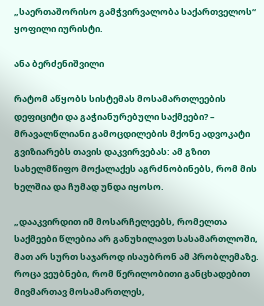„საერთაშორისო გამჭვირვალობა საქართველოს“ ყოფილი იურისტი.

ანა ბერძენიშვილი

რატომ აწყობს სისტემას მოსამართლეების დეფიციტი და გაჭიანურებული საქმეები? – მრავალწლიანი გამოცდილების მქონე ადვოკატი გვიზიარებს თავის დაკვირვებას: ამ გზით სახელმწიფო მოქალაქეს აგრძნობინებს, რომ მის ხელშია და ჩუმად უნდა იყოსო.

„დააკვირდით იმ მოსარჩელეებს, რომელთა საქმეები წლებია არ განუხილავთ სასამართლოში, მათ არ სურთ საჯაროდ ისაუბრონ ამ პრობლემაზე. როცა ვეუბნები, რომ წერილობითი განცხადებით მივმართავ მოსამართლეს,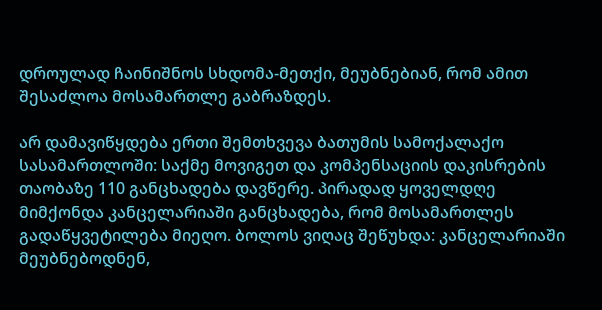დროულად ჩაინიშნოს სხდომა-მეთქი, მეუბნებიან, რომ ამით შესაძლოა მოსამართლე გაბრაზდეს.

არ დამავიწყდება ერთი შემთხვევა ბათუმის სამოქალაქო სასამართლოში: საქმე მოვიგეთ და კომპენსაციის დაკისრების თაობაზე 110 განცხადება დავწერე. პირადად ყოველდღე მიმქონდა კანცელარიაში განცხადება, რომ მოსამართლეს გადაწყვეტილება მიეღო. ბოლოს ვიღაც შეწუხდა: კანცელარიაში მეუბნებოდნენ,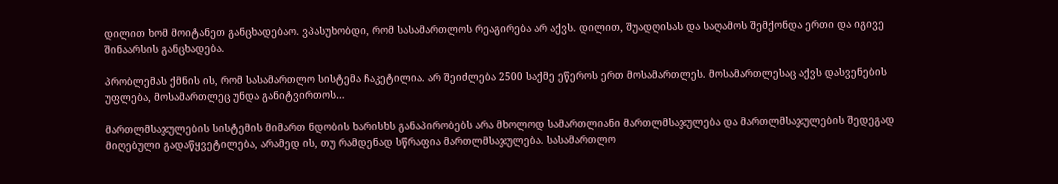დილით ხომ მოიტანეთ განცხადებაო. ვპასუხობდი, რომ სასამართლოს რეაგირება არ აქვს. დილით, შუადღისას და საღამოს შემქონდა ერთი და იგივე შინაარსის განცხადება.

პრობლემას ქმნის ის, რომ სასამართლო სისტემა ჩაკეტილია. არ შეიძლება 2500 საქმე ეწეროს ერთ მოსამართლეს. მოსამართლესაც აქვს დასვენების უფლება, მოსამართლეც უნდა განიტვირთოს…

მართლმსაჯულების სისტემის მიმართ ნდობის ხარისხს განაპირობებს არა მხოლოდ სამართლიანი მართლმსაჯულება და მართლმსაჯულების შედეგად მიღებული გადაწყვეტილება, არამედ ის, თუ რამდენად სწრაფია მართლმსაჯულება. სასამართლო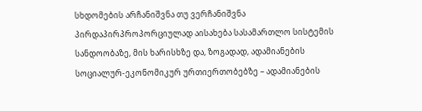სხდომების არჩანიშვნა თუ ვერჩანიშვნა პირდაპირპროპორციულად აისახება სასამართლო სისტემის სანდოობაზე, მის ხარისხზე და, ზოგადად, ადამიანების სოციალურ-ეკონომიკურ ურთიერთობებზე – ადამიანების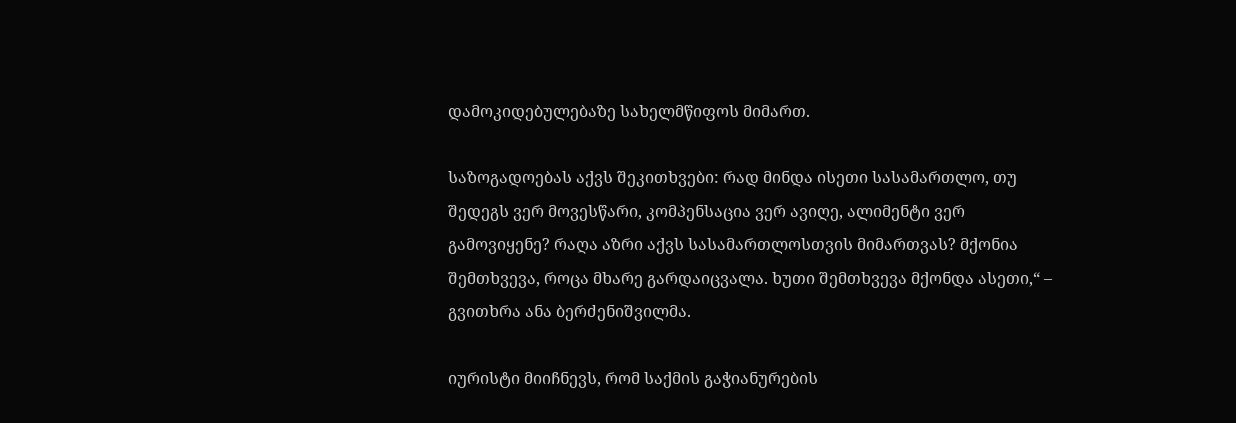დამოკიდებულებაზე სახელმწიფოს მიმართ.

საზოგადოებას აქვს შეკითხვები: რად მინდა ისეთი სასამართლო, თუ შედეგს ვერ მოვესწარი, კომპენსაცია ვერ ავიღე, ალიმენტი ვერ გამოვიყენე? რაღა აზრი აქვს სასამართლოსთვის მიმართვას? მქონია შემთხვევა, როცა მხარე გარდაიცვალა. ხუთი შემთხვევა მქონდა ასეთი,“ – გვითხრა ანა ბერძენიშვილმა.

იურისტი მიიჩნევს, რომ საქმის გაჭიანურების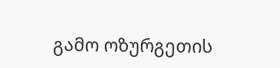გამო ოზურგეთის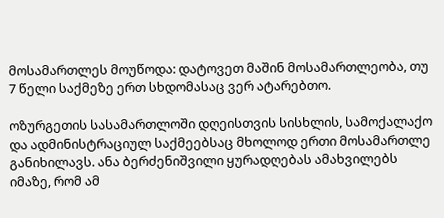მოსამართლეს მოუწოდა: დატოვეთ მაშინ მოსამართლეობა, თუ 7 წელი საქმეზე ერთ სხდომასაც ვერ ატარებთო.

ოზურგეთის სასამართლოში დღეისთვის სისხლის, სამოქალაქო და ადმინისტრაციულ საქმეებსაც მხოლოდ ერთი მოსამართლე განიხილავს. ანა ბერძენიშვილი ყურადღებას ამახვილებს იმაზე, რომ ამ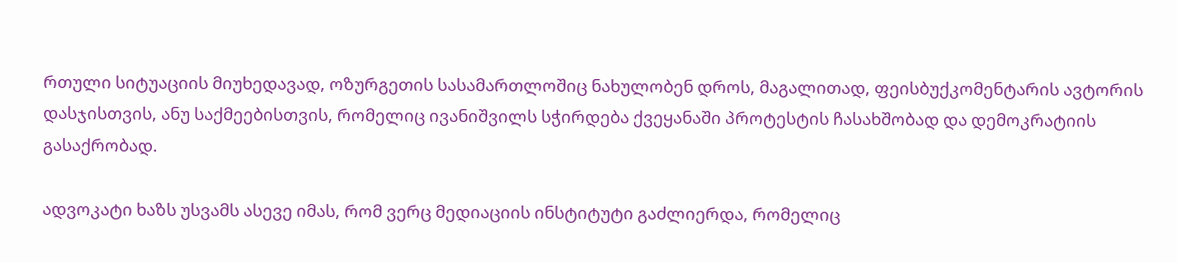რთული სიტუაციის მიუხედავად, ოზურგეთის სასამართლოშიც ნახულობენ დროს, მაგალითად, ფეისბუქკომენტარის ავტორის დასჯისთვის, ანუ საქმეებისთვის, რომელიც ივანიშვილს სჭირდება ქვეყანაში პროტესტის ჩასახშობად და დემოკრატიის გასაქრობად.

ადვოკატი ხაზს უსვამს ასევე იმას, რომ ვერც მედიაციის ინსტიტუტი გაძლიერდა, რომელიც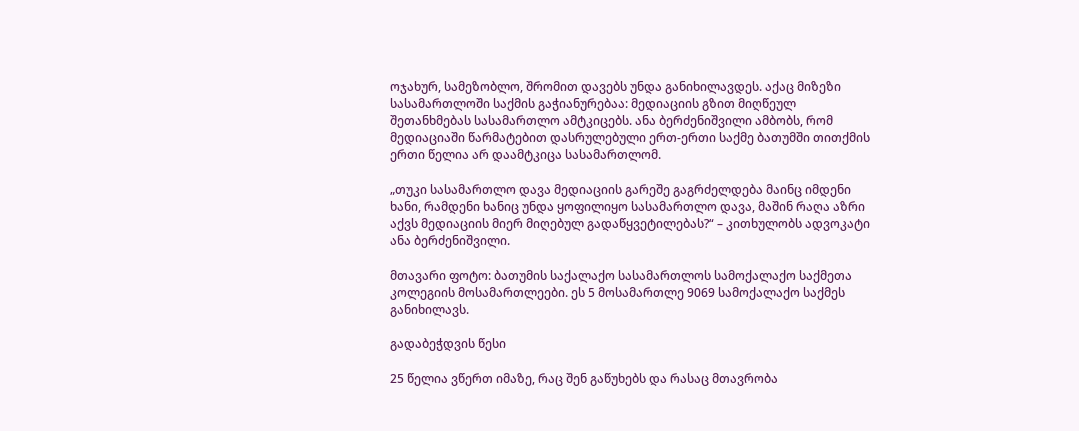ოჯახურ, სამეზობლო, შრომით დავებს უნდა განიხილავდეს. აქაც მიზეზი სასამართლოში საქმის გაჭიანურებაა: მედიაციის გზით მიღწეულ შეთანხმებას სასამართლო ამტკიცებს. ანა ბერძენიშვილი ამბობს, რომ მედიაციაში წარმატებით დასრულებული ერთ-ერთი საქმე ბათუმში თითქმის ერთი წელია არ დაამტკიცა სასამართლომ.

„თუკი სასამართლო დავა მედიაციის გარეშე გაგრძელდება მაინც იმდენი ხანი, რამდენი ხანიც უნდა ყოფილიყო სასამართლო დავა, მაშინ რაღა აზრი აქვს მედიაციის მიერ მიღებულ გადაწყვეტილებას?“ – კითხულობს ადვოკატი ანა ბერძენიშვილი.

მთავარი ფოტო: ბათუმის საქალაქო სასამართლოს სამოქალაქო საქმეთა კოლეგიის მოსამართლეები. ეს 5 მოსამართლე 9069 სამოქალაქო საქმეს განიხილავს.

გადაბეჭდვის წესი

25 წელია ვწერთ იმაზე, რაც შენ გაწუხებს და რასაც მთავრობა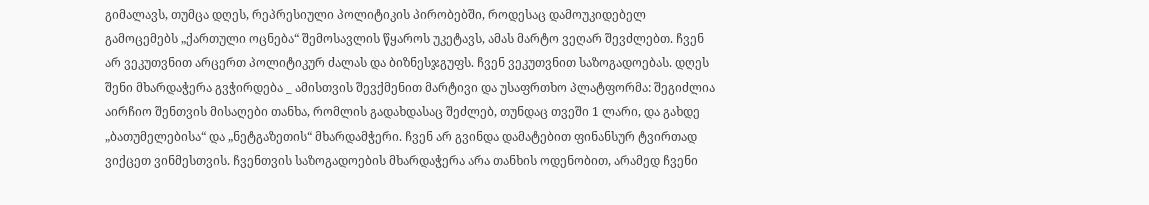გიმალავს, თუმცა დღეს, რეპრესიული პოლიტიკის პირობებში, როდესაც დამოუკიდებელ გამოცემებს „ქართული ოცნება“ შემოსავლის წყაროს უკეტავს, ამას მარტო ვეღარ შევძლებთ. ჩვენ არ ვეკუთვნით არცერთ პოლიტიკურ ძალას და ბიზნესჯგუფს. ჩვენ ვეკუთვნით საზოგადოებას. დღეს შენი მხარდაჭერა გვჭირდება _ ამისთვის შევქმენით მარტივი და უსაფრთხო პლატფორმა: შეგიძლია აირჩიო შენთვის მისაღები თანხა, რომლის გადახდასაც შეძლებ, თუნდაც თვეში 1 ლარი, და გახდე „ბათუმელებისა“ და „ნეტგაზეთის“ მხარდამჭერი. ჩვენ არ გვინდა დამატებით ფინანსურ ტვირთად ვიქცეთ ვინმესთვის. ჩვენთვის საზოგადოების მხარდაჭერა არა თანხის ოდენობით, არამედ ჩვენი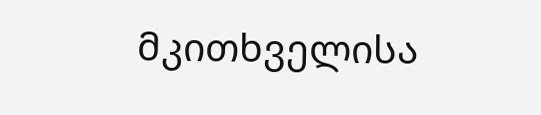მკითხველისა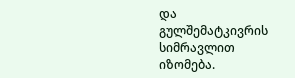და გულშემატკივრის სიმრავლით იზომება.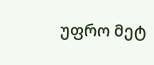უფრო მეტ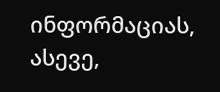ინფორმაციას, ასევე,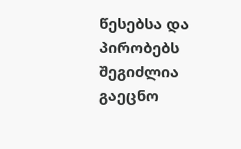წესებსა და პირობებს შეგიძლია გაეცნო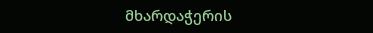მხარდაჭერის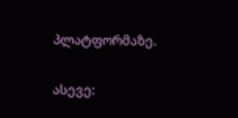პლატფორმაზე.

ასევე: